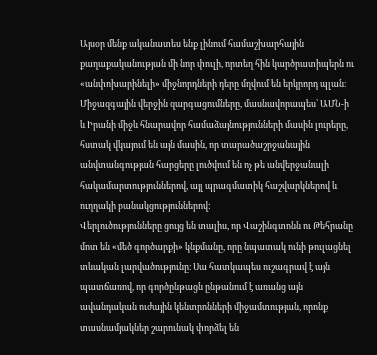Այսօր մենք ականատես ենք լինում համաշխարհային քաղաքականության մի նոր փուլի, որտեղ հին կարծրատիպերն ու «անփոխարինելի» միջնորդների դերը մղվում են երկրորդ պլան։ Միջազգային վերջին զարգացումները, մասնավորապես՝ ԱՄՆ-ի և Իրանի միջև հնարավոր համաձայնությունների մասին լուրերը, հստակ վկայում են այն մասին, որ տարածաշրջանային անվտանգության հարցերը լուծվում են ոչ թե անվերջանալի հակամարտություններով, այլ պրագմատիկ հաշվարկներով և ուղղակի բանակցություններով:
Վերլուծությունները ցույց են տալիս, որ Վաշինգտոնն ու Թեհրանը մոտ են «մեծ գործարքի» կնքմանը, որը նպատակ ունի թուլացնել տևական լարվածությունը։ Սա հատկապես ուշագրավ է այն պատճառով, որ գործընթացն ընթանում է առանց այն ավանդական ուժային կենտրոնների միջամտության, որոնք տասնամյակներ շարունակ փորձել են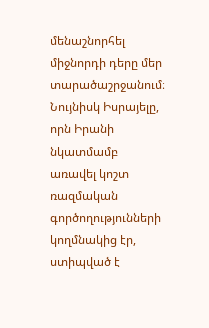մենաշնորհել միջնորդի դերը մեր տարածաշրջանում։ Նույնիսկ Իսրայելը, որն Իրանի նկատմամբ առավել կոշտ ռազմական գործողությունների կողմնակից էր, ստիպված է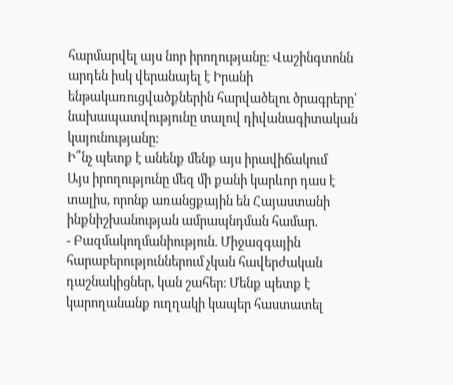հարմարվել այս նոր իրողությանը։ Վաշինգտոնն արդեն իսկ վերանայել է Իրանի ենթակառուցվածքներին հարվածելու ծրագրերը՝ նախապատվությունը տալով դիվանագիտական կայունությանը։
Ի՞նչ պետք է անենք մենք այս իրավիճակում
Այս իրողությունը մեզ մի քանի կարևոր դաս է տալիս, որոնք առանցքային են Հայաստանի ինքնիշխանության ամրապնդման համար.
- Բազմակողմանիություն. Միջազգային հարաբերություններում չկան հավերժական դաշնակիցներ, կան շահեր։ Մենք պետք է կարողանանք ուղղակի կապեր հաստատել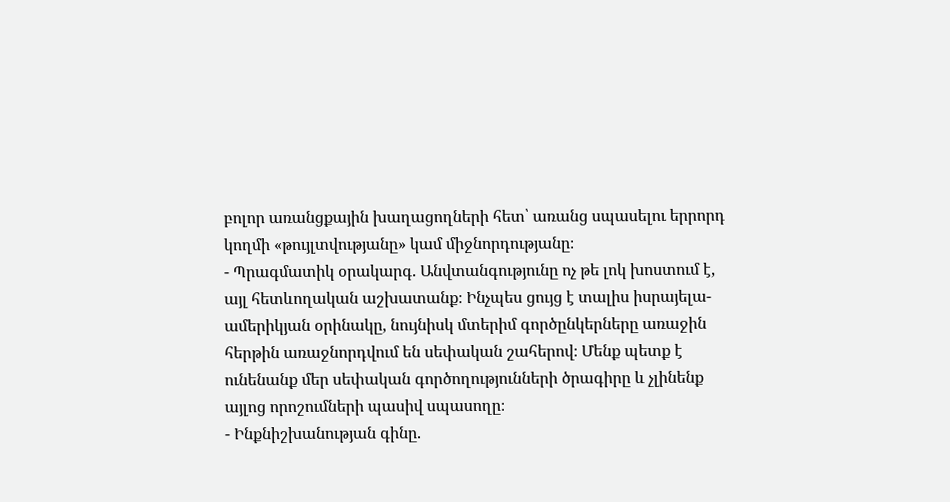բոլոր առանցքային խաղացողների հետ՝ առանց սպասելու երրորդ կողմի «թույլտվությանը» կամ միջնորդությանը։
- Պրագմատիկ օրակարգ. Անվտանգությունը ոչ թե լոկ խոստում է, այլ հետևողական աշխատանք։ Ինչպես ցույց է տալիս իսրայելա-ամերիկյան օրինակը, նույնիսկ մտերիմ գործընկերները առաջին հերթին առաջնորդվում են սեփական շահերով։ Մենք պետք է ունենանք մեր սեփական գործողությունների ծրագիրը և չլինենք այլոց որոշումների պասիվ սպասողը։
- Ինքնիշխանության գինը.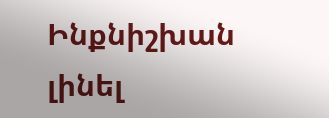Ինքնիշխան լինել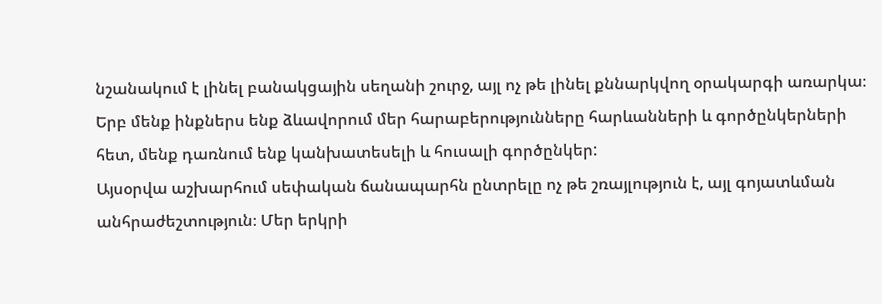նշանակում է լինել բանակցային սեղանի շուրջ, այլ ոչ թե լինել քննարկվող օրակարգի առարկա։ Երբ մենք ինքներս ենք ձևավորում մեր հարաբերությունները հարևանների և գործընկերների հետ, մենք դառնում ենք կանխատեսելի և հուսալի գործընկեր:
Այսօրվա աշխարհում սեփական ճանապարհն ընտրելը ոչ թե շռայլություն է, այլ գոյատևման անհրաժեշտություն։ Մեր երկրի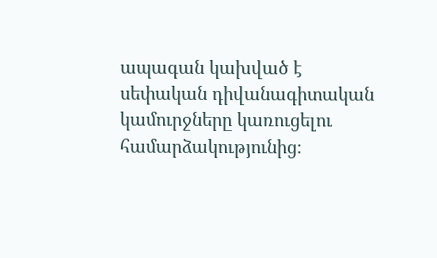ապագան կախված է սեփական դիվանագիտական կամուրջները կառուցելու համարձակությունից։